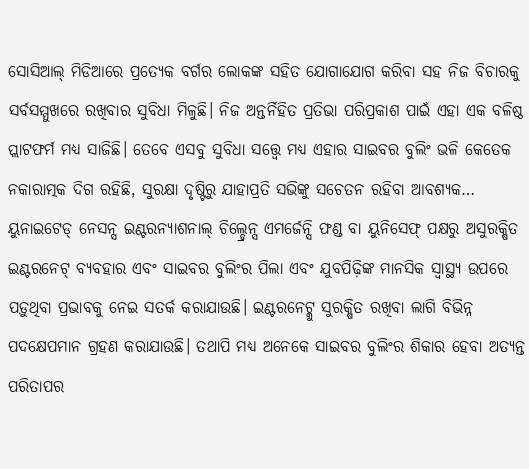ସୋସିଆଲ୍ ମିଡିଆରେ ପ୍ରତ୍ୟେକ ବର୍ଗର ଲୋକଙ୍କ ସହିତ ଯୋଗାଯୋଗ କରିବା ସହ ନିଜ ବିଚାରକୁ ସର୍ବସମ୍ମୁଖରେ ରଖିବାର ସୁବିଧା ମିଳୁଛି। ନିଜ ଅନ୍ତର୍ନିହିତ ପ୍ରତିଭା ପରିପ୍ରକାଶ ପାଇଁ ଏହା ଏକ ବଳିଷ୍ଠ ପ୍ଲାଟଫର୍ମ ମଧ୍ୟ ସାଜିଛି। ତେବେ ଏସବୁ ସୁବିଧା ସତ୍ତ୍ୱେ ମଧ୍ୟ ଏହାର ସାଇବର ବୁଲିଂ ଭଳି କେତେକ ନକାରାତ୍ମକ ଦିଗ ରହିଛି, ସୁରକ୍ଷା ଦୃଷ୍ଟିରୁ ଯାହାପ୍ରତି ସଭିଙ୍କୁ ସଚେତନ ରହିବା ଆବଶ୍ୟକ…
ୟୁନାଇଟେଡ୍ ନେସନ୍ସ ଇଣ୍ଟରନ୍ୟାଶନାଲ୍ ଚିଲ୍ଡ୍ରେନ୍ସ ଏମର୍ଜେନ୍ସି ଫଣ୍ଡ ବା ୟୁନିସେଫ୍ ପକ୍ଷରୁ ଅସୁରକ୍ଷିତ ଇଣ୍ଟରନେଟ୍ ବ୍ୟବହାର ଏବଂ ସାଇବର ବୁଲିଂର ପିଲା ଏବଂ ଯୁବପିଢ଼ିଙ୍କ ମାନସିକ ସ୍ବାସ୍ଥ୍ୟ ଉପରେ ପଡ଼ୁଥିବା ପ୍ରଭାବକୁ ନେଇ ସତର୍କ କରାଯାଉଛି। ଇଣ୍ଟରନେଟ୍କୁ ସୁରକ୍ଷିତ ରଖିବା ଲାଗି ବିଭିନ୍ନ ପଦକ୍ଷେପମାନ ଗ୍ରହଣ କରାଯାଉଛି। ତଥାପି ମଧ୍ୟ ଅନେକେ ସାଇବର ବୁଲିଂର ଶିକାର ହେବା ଅତ୍ୟନ୍ତ ପରିତାପର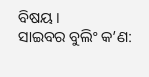ବିଷୟ।
ସାଇବର ବୁଲିଂ କ’ଣ: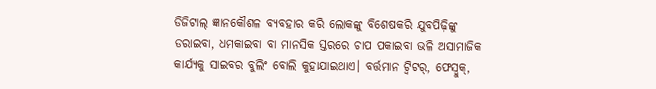ଡିଜିଟାଲ୍ ଜ୍ଞାନକୌଶଳ ବ୍ୟବହାର କରି ଲୋକଙ୍କୁ ବିଶେଷକରି ଯୁବପିଢ଼ିଙ୍କୁ ଡରାଇବା, ଧମକାଇବା ବା ମାନସିକ ସ୍ତରରେ ଚାପ ପକାଇବା ଭଳି ଅସାମାଜିକ କାର୍ଯ୍ୟକୁ ସାଇବର ବୁଲିଂ ବୋଲି କୁହାଯାଇଥାଏ। ବର୍ତ୍ତମାନ ଟ୍ବିଟର୍, ଫେସ୍ବୁକ୍,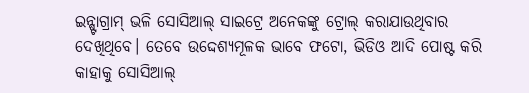ଇନ୍ଷ୍ଟାଗ୍ରାମ୍ ଭଳି ସୋସିଆଲ୍ ସାଇଟ୍ରେ ଅନେକଙ୍କୁ ଟ୍ରୋଲ୍ କରାଯାଉଥିବାର ଦେଖିଥିବେ। ତେବେ ଉଦ୍ଦେଶ୍ୟମୂଳକ ଭାବେ ଫଟୋ, ଭିଡିଓ ଆଦି ପୋଷ୍ଟ କରି କାହାକୁ ସୋସିଆଲ୍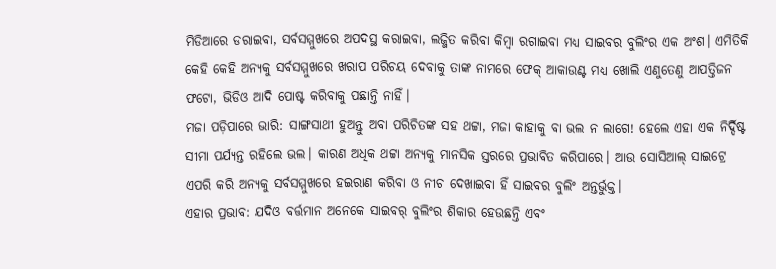ମିଡିଆରେ ଡରାଇବା, ସର୍ବସମ୍ମୁଖରେ ଅପଦସ୍ଥ କରାଇବା, ଲଜ୍ଜିତ କରିବା କିମ୍ବା ରଗାଇବା ମଧ୍ୟ ସାଇବର ବୁଲିଂର ଏକ ଅଂଶ। ଏମିତିକି କେହି କେହି ଅନ୍ୟକୁ ସର୍ବସମ୍ମୁଖରେ ଖରାପ ପରିଚୟ ଦେବାକୁ ତାଙ୍କ ନାମରେ ଫେକ୍ ଆକାଉଣ୍ଟ ମଧ୍ୟ ଖୋଲି ଏଣୁତେଣୁ ଆପତ୍ତିଜନ ଫଟୋ, ଭିଡିଓ ଆଦି ପୋଷ୍ଟ କରିବାକୁ ପଛାନ୍ତି ନାହିଁ।
ମଜା ପଡ଼ିପାରେ ଭାରି: ସାଙ୍ଗସାଥୀ ହୁଅନ୍ତୁ ଅବା ପରିଚିତଙ୍କ ସହ ଥଟ୍ଟା, ମଜା କାହାକୁ ବା ଭଲ ନ ଲାଗେ! ହେଲେ ଏହା ଏକ ନିର୍ଦ୍ଦିଷ୍ଟ ସୀମା ପର୍ଯ୍ୟନ୍ତ ରହିଲେ ଭଲ। କାରଣ ଅଧିକ ଥଟ୍ଟା ଅନ୍ୟକୁ ମାନସିକ ସ୍ତରରେ ପ୍ରଭାବିତ କରିପାରେ। ଆଉ ସୋସିଆଲ୍ ସାଇଟ୍ରେ ଏପରି କରି ଅନ୍ୟକୁ ସର୍ବସମ୍ମୁଖରେ ହଇରାଣ କରିବା ଓ ନୀଚ ଦେଖାଇବା ହିଁ ସାଇବର ବୁଲିଂ ଅନ୍ତର୍ଭୁକ୍ତ।
ଏହାର ପ୍ରଭାବ: ଯଦିଓ ବର୍ତ୍ତମାନ ଅନେକେ ସାଇବର୍ ବୁଲିଂର ଶିକାର ହେଉଛନ୍ତି ଏବଂ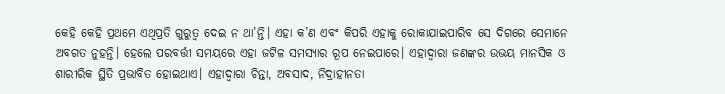କେହି କେହି ପ୍ରଥମେ ଏଥିପ୍ରତି ଗୁରୁତ୍ୱ ଦେଇ ନ ଥା’ନ୍ତି। ଏହା କ’ଣ ଏବଂ କିପରି ଏହାକୁ ରୋକାଯାଇପାରିବ ସେ ଦିଗରେ ସେମାନେ ଅବଗତ ନୁହନ୍ତି। ହେଲେ ପରବର୍ତ୍ତୀ ସମୟରେ ଏହା ଜଟିଳ ସମସ୍ୟାର ରୂପ ନେଇପାରେ। ଏହାଦ୍ୱାରା ଜଣଙ୍କର ଉଭୟ ମାନସିକ ଓ ଶାରୀରିକ ସ୍ଥିତି ପ୍ରଭାବିତ ହୋଇଥାଏ। ଏହାଦ୍ୱାରା ଚିନ୍ତା, ଅବସାଦ, ନିଦ୍ରାହୀନତା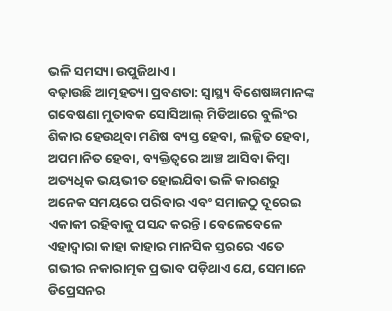ଭଳି ସମସ୍ୟା ଉପୁଜିଥାଏ।
ବଢ଼ାଉଛି ଆତ୍ମହତ୍ୟା ପ୍ରବଣତା: ସ୍ବାସ୍ଥ୍ୟ ବିଶେଷଜ୍ଞମାନଙ୍କ ଗବେଷଣା ମୁତାବକ ସୋସିଆଲ୍ ମିଡିଆରେ ବୁଲିଂର ଶିକାର ହେଉଥିବା ମଣିଷ ବ୍ୟସ୍ତ ହେବା, ଲଜ୍ଜିତ ହେବା, ଅପମାନିତ ହେବା, ବ୍ୟକ୍ତିତ୍ୱରେ ଆଞ୍ଚ ଆସିବା କିମ୍ବା ଅତ୍ୟଧିକ ଭୟଭୀତ ହୋଇଯିବା ଭଳି କାରଣରୁ ଅନେକ ସମୟରେ ପରିବାର ଏବଂ ସମାଜଠୁ ଦୂରେଇ ଏକାକୀ ରହିବାକୁ ପସନ୍ଦ କରନ୍ତି। ବେଳେବେଳେ ଏହାଦ୍ୱାରା କାହା କାହାର ମାନସିକ ସ୍ତରରେ ଏତେ ଗଭୀର ନକାରାତ୍ମକ ପ୍ରଭାବ ପଡ଼ିଥାଏ ଯେ, ସେମାନେ ଡିପ୍ରେସନର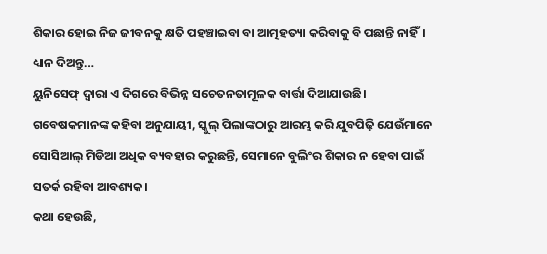ଶିକାର ହୋଇ ନିଜ ଜୀବନକୁ କ୍ଷତି ପହଞ୍ଚାଇବା ବା ଆତ୍ମହତ୍ୟା କରିବାକୁ ବି ପଛାନ୍ତି ନାହିଁ।
ଧ୍ୟାନ ଦିଅନ୍ତୁ…
ୟୁନିସେଫ୍ ଦ୍ୱାରା ଏ ଦିଗରେ ବିଭିନ୍ନ ସଚେତନତାମୂଳକ ବାର୍ତ୍ତା ଦିଆଯାଉଛି। ଗବେଷକମାନଙ୍କ କହିବା ଅନୁଯାୟୀ, ସ୍କୁଲ୍ ପିଲାଙ୍କଠାରୁ ଆରମ୍ଭ କରି ଯୁବପିଢ଼ି ଯେଉଁମାନେ ସୋସିଆଲ୍ ମିଡିଆ ଅଧିକ ବ୍ୟବହାର କରୁଛନ୍ତି, ସେମାନେ ବୁଲିଂର ଶିକାର ନ ହେବା ପାଇଁ ସତର୍କ ରହିବା ଆବଶ୍ୟକ।
କଥା ହେଉଛି,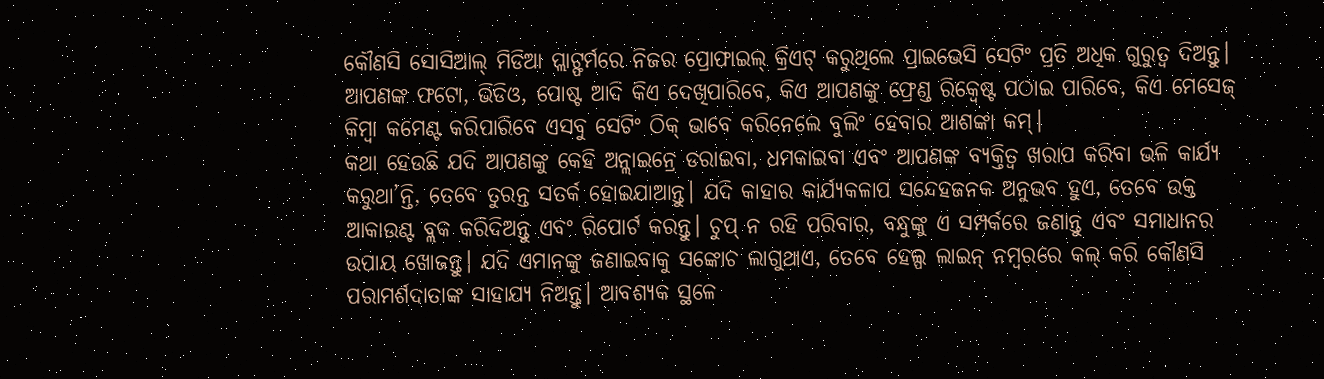କୌଣସି ସୋସିଆଲ୍ ମିଡିଆ ପ୍ଲାଟ୍ଫର୍ମରେ ନିଜର ପ୍ରୋଫାଇଲ୍ କ୍ରିଏଟ୍ କରୁଥିଲେ ପ୍ରାଇଭେସି ସେଟିଂ ପ୍ରତି ଅଧିକ ଗୁରୁତ୍ୱ ଦିଅନ୍ତୁ। ଆପଣଙ୍କ ଫଟୋ, ଭିଡିଓ, ପୋଷ୍ଟ ଆଦି କିଏ ଦେଖିପାରିବେ, କିଏ ଆପଣଙ୍କୁ ଫ୍ରେଣ୍ଡ ରିକ୍ୱେଷ୍ଟ ପଠାଇ ପାରିବେ, କିଏ ମେସେଜ୍ କିମ୍ବା କମେଣ୍ଟ କରିପାରିବେ ଏସବୁ ସେଟିଂ ଠିକ୍ ଭାବେ କରିନେଲେ ବୁଲିଂ ହେବାର ଆଶଙ୍କା କମ୍।
କଥା ହେଉଛି ଯଦି ଆପଣଙ୍କୁ କେହି ଅନ୍ଲାଇନ୍ରେ ଡରାଇବା, ଧମକାଇବା ଏବଂ ଆପଣଙ୍କ ବ୍ୟକ୍ତିତ୍ୱ ଖରାପ କରିବା ଭଳି କାର୍ଯ୍ୟ କରୁଥା’ନ୍ତି, ତେବେ ତୁରନ୍ତ ସତର୍କ ହୋଇଯାଆନ୍ତୁ। ଯଦି କାହାର କାର୍ଯ୍ୟକଳାପ ସନ୍ଦେହଜନକ ଅନୁଭବ ହୁଏ, ତେବେ ଉକ୍ତ ଆକାଉଣ୍ଟ ବ୍ଲକ କରିଦିଅନ୍ତୁ ଏବଂ ରିପୋର୍ଟ କରନ୍ତୁ। ଚୁପ୍ ନ ରହି ପରିବାର, ବନ୍ଧୁଙ୍କୁ ଏ ସମ୍ପର୍କରେ ଜଣାନ୍ତୁ ଏବଂ ସମାଧାନର ଉପାୟ ଖୋଜନ୍ତୁ। ଯଦି ଏମାନଙ୍କୁ ଜଣାଇବାକୁ ସଙ୍କୋଚ ଲାଗୁଥାଏ, ତେବେ ହେଲ୍ପ ଲାଇନ୍ ନମ୍ବରରେ କଲ୍ କରି କୌଣସି ପରାମର୍ଶଦାତାଙ୍କ ସାହାଯ୍ୟ ନିଅନ୍ତୁ। ଆବଶ୍ୟକ ସ୍ଥଳେ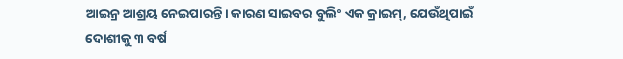ଆଇନ୍ର ଆଶ୍ରୟ ନେଇପାରନ୍ତି। କାରଣ ସାଇବର ବୁଲିଂ ଏକ କ୍ରାଇମ୍, ଯେଉଁଥିପାଇଁ ଦୋଶୀକୁ ୩ ବର୍ଷ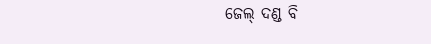ଜେଲ୍ ଦଣ୍ଡ ବି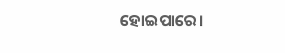ହୋଇପାରେ।